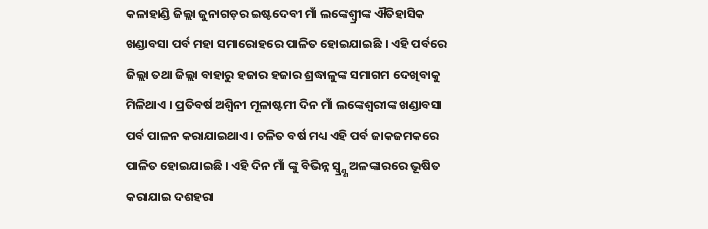କଳାହାଣ୍ଡି ଜିଲ୍ଲା ଜୁନାଗଡ଼ର ଇଷ୍ଟଦେବୀ ମାଁ ଲଙ୍କେଶ୍ୱ୍ରୀଙ୍କ ଐତିହାସିକ ଖଣ୍ଡାବସା ପର୍ବ ମହା ସମାରୋହରେ ପାଳିତ ହୋଇଯାଇଛି । ଏହି ପର୍ବରେ ଜିଲ୍ଲା ତଥା ଜିଲ୍ଲା ବାହାରୁ ହଜାର ହଜାର ଶ୍ରଦ୍ଧାଳୁଙ୍କ ସମାଗମ ଦେଖିବାକୁ ମିଳିଥାଏ । ପ୍ରତିବର୍ଷ ଅଶ୍ୱିନୀ ମୂଳାଷ୍ଟମୀ ଦିନ ମାଁ ଲଙ୍କେଶ୍ୱରୀଙ୍କ ଖଣ୍ଡାବସା ପର୍ବ ପାଳନ କରାଯାଇଥାଏ । ଚଳିତ ବର୍ଷ ମଧ୍ୟ ଏହି ପର୍ବ ଜାକଜମକରେ ପାଳିତ ହୋଇଯାଇଛି । ଏହି ଦିନ ମାଁ ଙ୍କୁ ବିଭିନ୍ନ ସ୍ୱ୍ର୍ଣ୍ଣ ଅଳଙ୍କାରରେ ଭୂଷିତ କରାଯାଇ ଦଶହରା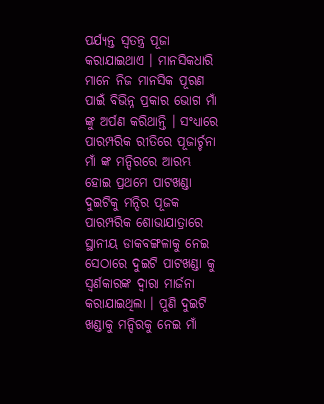ପର୍ଯ୍ୟନ୍ତ ସ୍ୱତନ୍ତ୍ର ପୂଜା କରାଯାଇଥାଏ । ମାନସିକଧାରି ମାନେ ନିଜ ମାନସିକ ପୂରଣ ପାଇଁ ବିଭିନ୍ନ ପ୍ରକାର ଭୋଗ ମାଁ ଙ୍କୁ ଅର୍ପଣ କରିଥାନ୍ତି । ସଂଧ୍ୟାରେ ପାରମ୍ପରିକ ରୀତିରେ ପୂଜାର୍ଚ୍ଚନା ମାଁ ଙ୍କ ମନ୍ଦିରରେ ଆରମ୍ଭ ହୋଇ ପ୍ରଥମେ ପାଟଖଣ୍ଡା ଦୁଇଟିକୁ ମନ୍ଦିର ପୂଜକ ପାରମ୍ପରିକ ଶୋଭାଯାତ୍ରାରେ ସ୍ଥାନୀୟ ଡାକବଙ୍ଗଳାକୁ ନେଇ ସେଠାରେ ଦୁଇଟି ପାଟଖଣ୍ଡା କୁ ସ୍ୱର୍ଣକାରଙ୍କ ଦ୍ୱାରା ମାର୍ଜନା କରାଯାଇଥିଲା । ପୁଣି ଦୁଇଟି ଖଣ୍ଡାକୁ ମନ୍ଦିରକୁ ନେଇ ମାଁ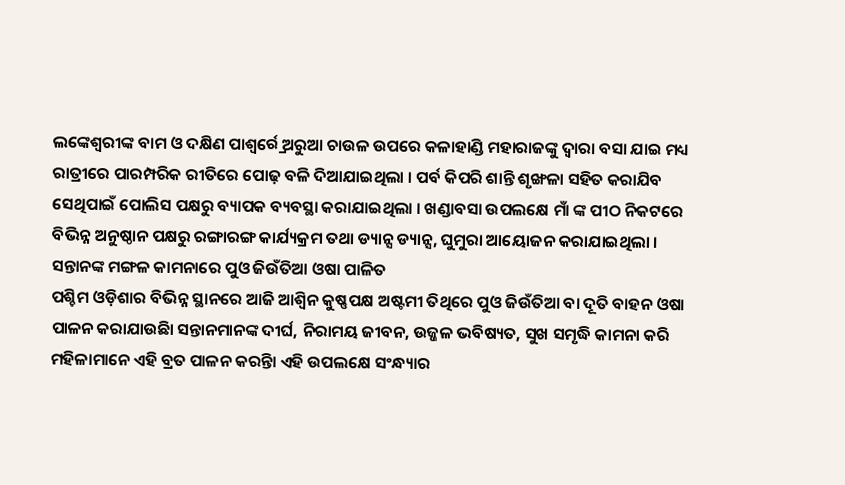ଲଙ୍କେଶ୍ୱରୀଙ୍କ ବାମ ଓ ଦକ୍ଷିଣ ପାଶ୍ୱର୍ର୍ରେ ଅରୁଆ ଚାଉଳ ଉପରେ କଳାହାଣ୍ଡି ମହାରାଜଙ୍କୁ ଦ୍ୱାରା ବସା ଯାଇ ମଧ୍ୟ ରାତ୍ରୀରେ ପାରମ୍ପରିକ ରୀତିରେ ପୋଢ଼ ବଳି ଦିଆଯାଇଥିଲା । ପର୍ବ କିପରି ଶାନ୍ତି ଶୃଙ୍ଖଳା ସହିତ କରାଯିବ ସେଥିପାଇଁ ପୋଲିସ ପକ୍ଷରୁ ବ୍ୟାପକ ବ୍ୟବସ୍ଥା କରାଯାଇଥିଲା । ଖଣ୍ଡାବସା ଉପଲକ୍ଷେ ମାଁ ଙ୍କ ପୀଠ ନିକଟରେ ବିଭିନ୍ନ ଅନୁଷ୍ଠାନ ପକ୍ଷରୁ ରଙ୍ଗାରଙ୍ଗ କାର୍ଯ୍ୟକ୍ରମ ତଥା ଡ୍ୟାନ୍ସ ଡ୍ୟାନ୍ସ, ଘୁମୁରା ଆୟୋଜନ କରାଯାଇଥିଲା ।
ସନ୍ତାନଙ୍କ ମଙ୍ଗଳ କାମନାରେ ପୁଓ ଜିଉଁତିଆ ଓଷା ପାଳିତ
ପଶ୍ଚିମ ଓଡ଼ିଶାର ବିଭିନ୍ନ ସ୍ଥାନରେ ଆଜି ଆଶ୍ୱିନ କୁଷ୍ଣପକ୍ଷ ଅଷ୍ଟମୀ ତିଥିରେ ପୁଓ ଜିଉଁତିଆ ବା ଦୂତି ବାହନ ଓଷା ପାଳନ କରାଯାଉଛିା ସନ୍ତାନମାନଙ୍କ ଦୀର୍ଘ, ନିରାମୟ ଜୀବନ, ଉଜ୍ଜଳ ଭବିଷ୍ୟତ, ସୁଖ ସମୃଦ୍ଧି କାମନା କରି ମହିଳାମାନେ ଏହି ବ୍ରତ ପାଳନ କରନ୍ତିା ଏହି ଉପଲକ୍ଷେ ସଂନ୍ଧ୍ୟାର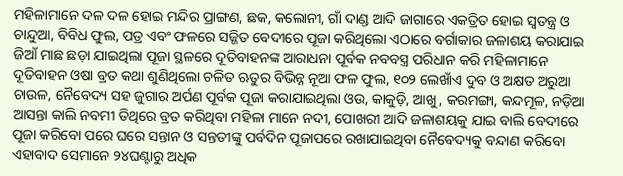ମହିଳାମାନେ ଦଳ ଦଳ ହୋଇ ମନ୍ଦିର ପ୍ରାଙ୍ଗଣ, ଛକ, କଲୋନୀ, ଗାଁ ଦାଣ୍ଡ ଆଦି ଜାଗାରେ ଏକତ୍ରିତ ହୋଇ ସ୍ୱତନ୍ତ୍ର ଓ ଚାନ୍ଦୁଆ, ବିବିଧ ଫୁଲ, ପତ୍ର ଏବଂ ଫଳରେ ସଜ୍ଜିତ ବେଦୀରେ ପୂଜା କରିଥିଲୋ ଏଠାରେ ବର୍ଗାକାର ଜଳାଶୟ କରାଯାଇ ଜିଆଁ ମାଛ ଛଡ଼ା ଯାଇଥିଲା ପୂଜା ସ୍ଥଳରେ ଦୂତିବାହନଙ୍କ ଆରାଧନା ପୂର୍ବକ ନବବସ୍ତ୍ର ପରିଧାନ କରି ମହିଳାମାନେ ଦୂତିବାହନ ଓଷା ବ୍ରତ କଥା ଶୁଣିଥିଲୋ ଚଳିତ ଋତୁର ବିଭିନ୍ନ ନୂଆ ଫଳ ଫୁଲ, ୧୦୨ ଲେଖାଁଏ ଦୁବ ଓ ଅକ୍ଷତ ଅରୁଆ ଚାଉଳ, ନୈବେଦ୍ୟ ସହ ଜୁଗାର ଅର୍ପଣ ପୂର୍ବକ ପୂଜା କରାଯାଇଥିଲା ଓଉ, କାକୁଡ଼ି, ଆଖୁ, କରମଙ୍ଗା, କନ୍ଦମୂଳ, ନଡ଼ିଆ ଆସନ୍ତା କାଲି ନବମୀ ତିଥିରେ ବ୍ରତ କରିଥିବା ମହିଳା ମାନେ ନଦୀ, ପୋଖରୀ ଆଦି ଜଳାଶୟକୁ ଯାଇ ବାଲି ବେଦୀରେ ପୂଜା କରିବୋ ପରେ ଘରେ ସନ୍ତାନ ଓ ସନ୍ତତୀଙ୍କୁ ପର୍ବଦିନ ପୂଜାପରେ ରଖାଯାଇଥିବା ନୈବେଦ୍ୟକୁ ବନ୍ଦାଣ କରିବୋ ଏହାବାଦ ସେମାନେ ୨୪ଘଣ୍ଟାରୁ ଅଧିକ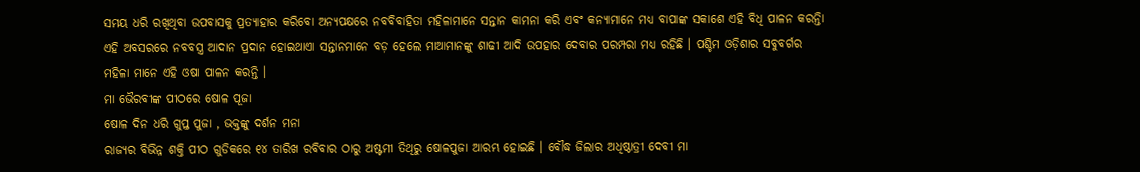ସମୟ ଧରି ରଖିଥିବା ଉପବାସକୁ ପ୍ରତ୍ୟାହାର କରିବୋ ଅନ୍ୟପକ୍ଷରେ ନବବିବାହିତା ମହିଳାମାନେ ସନ୍ତାନ କାମନା କରି ଏବଂ କନ୍ୟାମାନେ ମଧ୍ୟ ବାପାଙ୍କ ସକାଶେ ଏହି ବିଧି ପାଳନ କରନ୍ତିା ଏହି ଅବସରରେ ନବବସ୍ତ୍ର ଆଦାନ ପ୍ରଦାନ ହୋଇଥାଏା ସନ୍ତାନମାନେ ବଡ଼ ହେଲେ ମାଆମାନଙ୍କୁ ଶାଢୀ ଆଦି ଉପହାର ଦେବାର ପରମ୍ପରା ମଧ୍ୟ ରହିଛି । ପଶ୍ଚିମ ଓଡ଼ିଶାର ସବୁବର୍ଗର ମହିଳା ମାନେ ଏହି ଓଷା ପାଳନ କରନ୍ତି ।
ମା ଭୈରବୀଙ୍କ ପୀଠରେ ଷୋଳ ପୂଜା
ଷୋଳ ଦିନ ଧରି ଗୁପ୍ତ ପୁଜା , ଭକ୍ତଙ୍କୁ ଦର୍ଶନ ମନା
ରାଜ୍ୟର ବିଭିନ୍ନ ଶକ୍ତି ପୀଠ ଗୁଡିକରେ ୧୪ ତାରିଖ ରବିବାର ଠାରୁ ଅଷ୍ଟମୀ ତିଥିରୁ ଷୋଳପୁଜା ଆରମ୍ଭ ହୋଇଛି । ବୌଦ୍ଧ ଜିଲାର ଅଧିଷ୍ଠାତ୍ରୀ ଦେବୀ ମା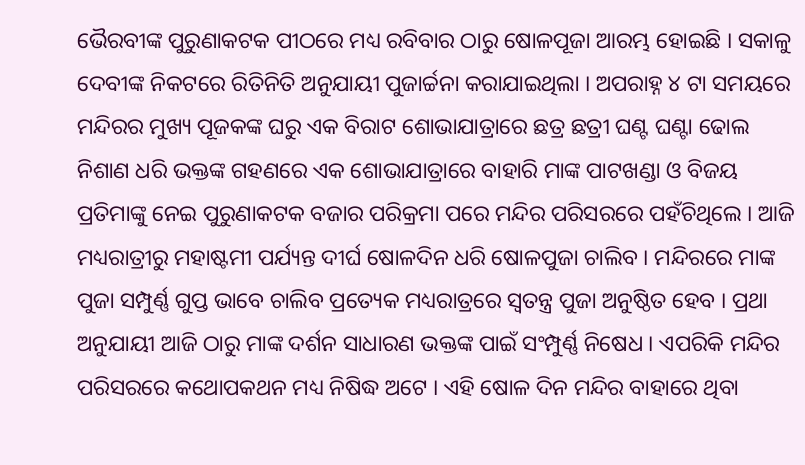ଭୈରବୀଙ୍କ ପୁରୁଣାକଟକ ପୀଠରେ ମଧ୍ୟ ରବିବାର ଠାରୁ ଷୋଳପୂଜା ଆରମ୍ଭ ହୋଇଛି । ସକାଳୁ ଦେବୀଙ୍କ ନିକଟରେ ରିତିନିତି ଅନୁଯାୟୀ ପୁଜାର୍ଚ୍ଚନା କରାଯାଇଥିଲା । ଅପରାହ୍ନ ୪ ଟା ସମୟରେ ମନ୍ଦିରର ମୁଖ୍ୟ ପୂଜକଙ୍କ ଘରୁ ଏକ ବିରାଟ ଶୋଭାଯାତ୍ରାରେ ଛତ୍ର ଛତ୍ରୀ ଘଣ୍ଟ ଘଣ୍ଟା ଢୋଲ ନିଶାଣ ଧରି ଭକ୍ତଙ୍କ ଗହଣରେ ଏକ ଶୋଭାଯାତ୍ରାରେ ବାହାରି ମାଙ୍କ ପାଟଖଣ୍ଡା ଓ ବିଜୟ ପ୍ରତିମାଙ୍କୁ ନେଇ ପୁରୁଣାକଟକ ବଜାର ପରିକ୍ରମା ପରେ ମନ୍ଦିର ପରିସରରେ ପହଁଚିଥିଲେ । ଆଜି ମଧ୍ୟରାତ୍ରୀରୁ ମହାଷ୍ଟମୀ ପର୍ଯ୍ୟନ୍ତ ଦୀର୍ଘ ଷୋଳଦିନ ଧରି ଷୋଳପୁଜା ଚାଲିବ । ମନ୍ଦିରରେ ମାଙ୍କ ପୁଜା ସମ୍ପୁର୍ଣ୍ଣ ଗୁପ୍ତ ଭାବେ ଚାଲିବ ପ୍ରତ୍ୟେକ ମଧ୍ୟରାତ୍ରରେ ସ୍ୱତନ୍ତ୍ର ପୁଜା ଅନୁଷ୍ଠିତ ହେବ । ପ୍ରଥା ଅନୁଯାୟୀ ଆଜି ଠାରୁ ମାଙ୍କ ଦର୍ଶନ ସାଧାରଣ ଭକ୍ତଙ୍କ ପାଇଁ ସଂମ୍ପୁର୍ଣ୍ଣ ନିଷେଧ । ଏପରିକି ମନ୍ଦିର ପରିସରରେ କଥୋପକଥନ ମଧ୍ୟ ନିଷିଦ୍ଧ ଅଟେ । ଏହି ଷୋଳ ଦିନ ମନ୍ଦିର ବାହାରେ ଥିବା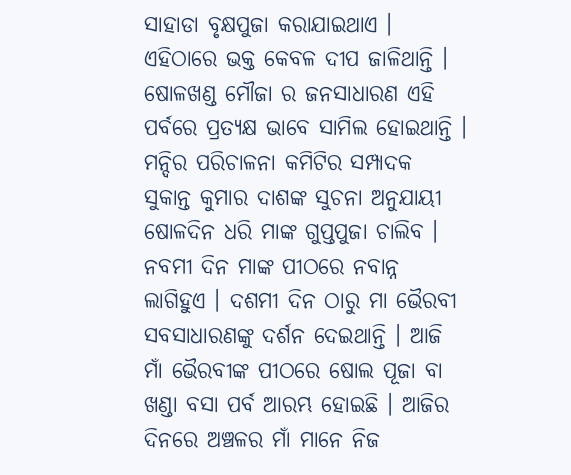ସାହାଡା ବୃକ୍ଷପୁଜା କରାଯାଇଥାଏ । ଏହିଠାରେ ଭକ୍ତ କେବଳ ଦୀପ ଜାଳିଥାନ୍ତି । ଷୋଳଖଣ୍ଡ ମୌଜା ର ଜନସାଧାରଣ ଏହି ପର୍ବରେ ପ୍ରତ୍ୟକ୍ଷ ଭାବେ ସାମିଲ ହୋଇଥାନ୍ତି । ମନ୍ଦିର ପରିଚାଳନା କମିଟିର ସମ୍ପାଦକ ସୁକାନ୍ତ କୁମାର ଦାଶଙ୍କ ସୁଚନା ଅନୁଯାୟୀ ଷୋଳଦିନ ଧରି ମାଙ୍କ ଗୁପ୍ତପୁଜା ଚାଲିବ । ନବମୀ ଦିନ ମାଙ୍କ ପୀଠରେ ନବାନ୍ନ ଲାଗିହୁଏ । ଦଶମୀ ଦିନ ଠାରୁ ମା ଭୈରବୀ ସବସାଧାରଣଙ୍କୁ ଦର୍ଶନ ଦେଇଥାନ୍ତି । ଆଜି ମାଁ ଭୈରବୀଙ୍କ ପୀଠରେ ଷୋଲ ପୂଜା ବା ଖଣ୍ଡା ବସା ପର୍ବ ଆରମ୍ଭ ହୋଇଛି । ଆଜିର ଦିନରେ ଅଞ୍ଚଳର ମାଁ ମାନେ ନିଜ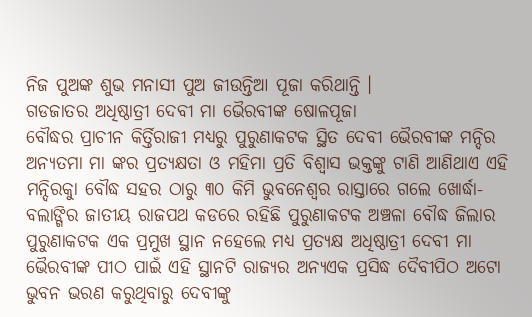ନିଜ ପୁଅଙ୍କ ଶୁଭ ମନାସୀ ପୁଅ ଜୀଉନ୍ତିଆ ପୂଜା କରିଥାନ୍ତି ।
ଗଡଜାତର ଅଧିଷ୍ଠାତ୍ରୀ ଦେବୀ ମା ଭୈରବୀଙ୍କ ଷୋଳପୂଜା
ବୌଦ୍ଧର ପ୍ରାଚୀନ କିର୍ତ୍ତିରାଜୀ ମଧ୍ୟରୁ ପୁରୁଣାକଟକ ସ୍ଥିତ ଦେବୀ ଭୈରବୀଙ୍କ ମନ୍ଦିର ଅନ୍ୟତମା ମା ଙ୍କର ପ୍ରତ୍ୟକ୍ଷତା ଓ ମହିମା ପ୍ରତି ବିଶ୍ୱାସ ଭକ୍ତଙ୍କୁ ଟାଣି ଆଣିଥାଏ ଏହି ମନ୍ଦିରକୁା ବୌଦ୍ଧ ସହର ଠାରୁ ୩୦ କିମି ଭୁବନେଶ୍ୱର ରାସ୍ତାରେ ଗଲେ ଖୋର୍ଦ୍ଧା-ବଲାଙ୍ଗିର ଜାତୀୟ ରାଜପଥ କଡରେ ରହିଛି ପୁରୁଣାକଟକ ଅଞ୍ଚଳା ବୌଦ୍ଧ ଜିଲାର ପୁରୁଣାକଟକ ଏକ ପ୍ରମୁଖ ସ୍ଥାନ ନହେଲେ ମଧ୍ୟ ପ୍ରତ୍ୟକ୍ଷ ଅଧିଷ୍ଠାତ୍ରୀ ଦେବୀ ମା ଭୈରବୀଙ୍କ ପୀଠ ପାଇଁ ଏହି ସ୍ଥାନଟି ରାଜ୍ୟର ଅନ୍ୟଏକ ପ୍ରସିଦ୍ଧ ଦୈବୀପିଠ ଅଟୋ ଭୁବନ ଭରଣ କରୁଥିବାରୁ ଦେବୀଙ୍କୁ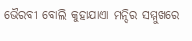ଭୈରବୀ ବୋଲି କୁହାଯାଏା ମନ୍ଦିର ସମ୍ମୁଖରେ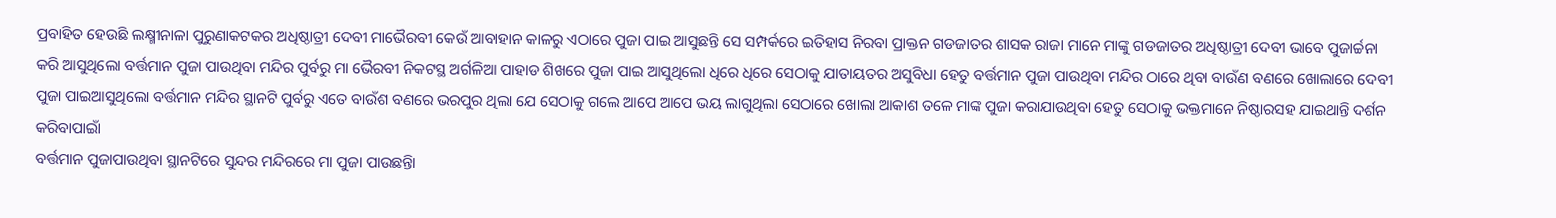ପ୍ରବାହିତ ହେଉଛି ଲକ୍ଷ୍ମୀନାଳା ପୁରୁଣାକଟକର ଅଧିଷ୍ଠାତ୍ରୀ ଦେବୀ ମାଭୈରବୀ କେଉଁ ଆବାହାନ କାଳରୁ ଏଠାରେ ପୁଜା ପାଇ ଆସୁଛନ୍ତି ସେ ସମ୍ପର୍କରେ ଇତିହାସ ନିରବା ପ୍ରାକ୍ତନ ଗଡଜାତର ଶାସକ ରାଜା ମାନେ ମାଙ୍କୁ ଗଡଜାତର ଅଧିଷ୍ଠାତ୍ରୀ ଦେବୀ ଭାବେ ପୁଜାର୍ଚ୍ଚନା କରି ଆସୁଥିଲୋ ବର୍ତ୍ତମାନ ପୁଜା ପାଉଥିବା ମନ୍ଦିର ପୁର୍ବରୁ ମା ଭୈରବୀ ନିକଟସ୍ଥ ଅର୍ଗଳିଆ ପାହାଡ ଶିଖରେ ପୁଜା ପାଇ ଆସୁଥିଲୋ ଧିରେ ଧିରେ ସେଠାକୁ ଯାତାୟତର ଅସୁବିଧା ହେତୁ ବର୍ତ୍ତମାନ ପୁଜା ପାଉଥିବା ମନ୍ଦିର ଠାରେ ଥିବା ବାଉଁଣ ବଣରେ ଖୋଲାରେ ଦେବୀ ପୁଜା ପାଇଆସୁଥିଲୋ ବର୍ତ୍ତମାନ ମନ୍ଦିର ସ୍ଥାନଟି ପୁର୍ବରୁ ଏତେ ବାଉଁଶ ବଣରେ ଭରପୁର ଥିଲା ଯେ ସେଠାକୁ ଗଲେ ଆପେ ଆପେ ଭୟ ଲାଗୁଥିଲା ସେଠାରେ ଖୋଲା ଆକାଶ ତଳେ ମାଙ୍କ ପୁଜା କରାଯାଉଥିବା ହେତୁ ସେଠାକୁ ଭକ୍ତମାନେ ନିଷ୍ଠାରସହ ଯାଇଥାନ୍ତି ଦର୍ଶନ କରିବାପାଇାଁ
ବର୍ତ୍ତମାନ ପୁଜାପାଉଥିବା ସ୍ଥାନଟିରେ ସୁନ୍ଦର ମନ୍ଦିରରେ ମା ପୁଜା ପାଉଛନ୍ତିା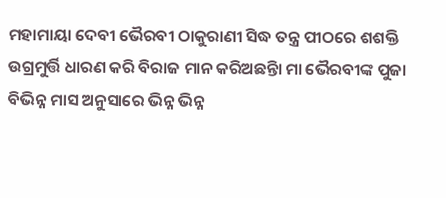ମହାମାୟା ଦେବୀ ଭୈରବୀ ଠାକୁରାଣୀ ସିଦ୍ଧ ତନ୍ତ୍ର ପୀଠରେ ଶଶକ୍ତି ଉଗ୍ରମୁର୍ତ୍ତି ଧାରଣ କରି ବିରାଜ ମାନ କରିଅଛନ୍ତିା ମା ଭୈରବୀଙ୍କ ପୁଜା ବିଭିନ୍ନ ମାସ ଅନୁସାରେ ଭିନ୍ନ ଭିନ୍ନ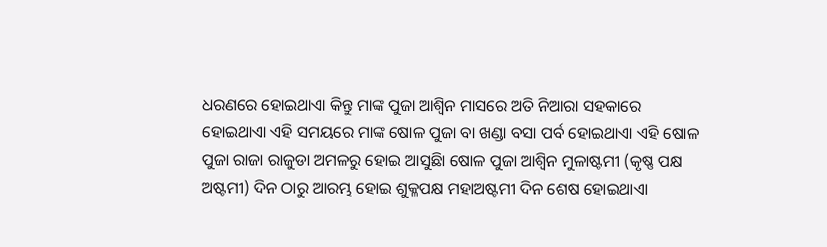ଧରଣରେ ହୋଇଥାଏା କିନ୍ତୁ ମାଙ୍କ ପୁଜା ଆଶ୍ୱିନ ମାସରେ ଅତି ନିଆରା ସହକାରେ ହୋଇଥାଏା ଏହି ସମୟରେ ମାଙ୍କ ଷୋଳ ପୁଜା ବା ଖଣ୍ଡା ବସା ପର୍ବ ହୋଇଥାଏା ଏହି ଷୋଳ ପୁଜା ରାଜା ରାଜୁଡା ଅମଳରୁ ହୋଇ ଆସୁଛିା ଷୋଳ ପୁଜା ଆଶ୍ୱିନ ମୁଳାଷ୍ଟମୀ (କୃଷ୍ଣ ପକ୍ଷ ଅଷ୍ଟମୀ) ଦିନ ଠାରୁ ଆରମ୍ଭ ହୋଇ ଶୁକ୍ଳପକ୍ଷ ମହାଅଷ୍ଟମୀ ଦିନ ଶେଷ ହୋଇଥାଏା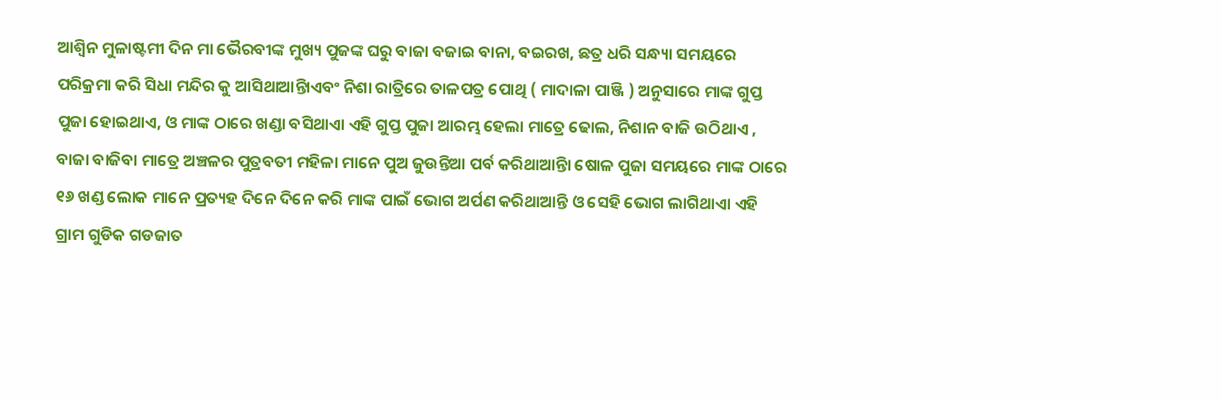ଆଶ୍ୱିନ ମୁଳାଷ୍ଟମୀ ଦିନ ମା ଭୈରବୀଙ୍କ ମୁଖ୍ୟ ପୁଜଙ୍କ ଘରୁ ବାଜା ବଜାଇ ବାନା, ବଇରଖ, ଛତ୍ର ଧରି ସନ୍ଧ୍ୟା ସମୟରେ ପରିକ୍ରମା କରି ସିଧା ମନ୍ଦିର କୁ ଆସିଥାଆନ୍ତିାଏବଂ ନିଶା ରାତ୍ରିରେ ତାଳପତ୍ର ପୋଥି ( ମାଦାଳା ପାଞ୍ଜି ) ଅନୁସାରେ ମାଙ୍କ ଗୁପ୍ତ ପୁଜା ହୋଇଥାଏ, ଓ ମାଙ୍କ ଠାରେ ଖଣ୍ଡା ବସିଥାଏା ଏହି ଗୁପ୍ତ ପୁଜା ଆରମ୍ଭ ହେଲା ମାତ୍ରେ ଢୋଲ, ନିଶାନ ବାଜି ଉଠିଥାଏ , ବାଜା ବାଜିବା ମାତ୍ରେ ଅଞ୍ଚଳର ପୁତ୍ରବତୀ ମହିଳା ମାନେ ପୁଅ ଜୁଉନ୍ତିଆ ପର୍ବ କରିଥାଆନ୍ତିା ଷୋଳ ପୁଜା ସମୟରେ ମାଙ୍କ ଠାରେ ୧୬ ଖଣ୍ଡ ଲୋକ ମାନେ ପ୍ରତ୍ୟହ ଦିନେ ଦିନେ କରି ମାଙ୍କ ପାଇଁ ଭୋଗ ଅର୍ପଣ କରିଥାଆନ୍ତି ଓ ସେହି ଭୋଗ ଲାଗିଥାଏା ଏହି ଗ୍ରାମ ଗୁଡିକ ଗଡଜାତ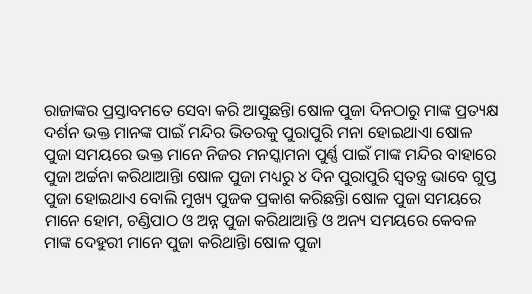ରାଜାଙ୍କର ପ୍ରସ୍ତାବମତେ ସେବା କରି ଆସୁଛନ୍ତିା ଷୋଳ ପୁଜା ଦିନଠାରୁ ମାଙ୍କ ପ୍ରତ୍ୟକ୍ଷ ଦର୍ଶନ ଭକ୍ତ ମାନଙ୍କ ପାଇଁ ମନ୍ଦିର ଭିତରକୁ ପୁରାପୁରି ମନା ହୋଇଥାଏା ଷୋଳ ପୁଜା ସମୟରେ ଭକ୍ତ ମାନେ ନିଜର ମନସ୍କାମନା ପୁର୍ଣ୍ଣ ପାଇଁ ମାଙ୍କ ମନ୍ଦିର ବାହାରେ ପୁଜା ଅର୍ଚ୍ଚନା କରିଥାଆନ୍ତିା ଷୋଳ ପୁଜା ମଧ୍ୟରୁ ୪ ଦିନ ପୁରାପୁରି ସ୍ୱତନ୍ତ୍ର ଭାବେ ଗୁପ୍ତ ପୁଜା ହୋଇଥାଏ ବୋଲି ମୁଖ୍ୟ ପୁଜକ ପ୍ରକାଶ କରିଛନ୍ତିା ଷୋଳ ପୁଜା ସମୟରେ ମାନେ ହୋମ, ଚଣ୍ଡିପାଠ ଓ ଅନ୍ନ ପୁଜା କରିଥାଆନ୍ତି ଓ ଅନ୍ୟ ସମୟରେ କେବଳ ମାଙ୍କ ଦେହୁରୀ ମାନେ ପୁଜା କରିଥାନ୍ତିା ଷୋଳ ପୁଜା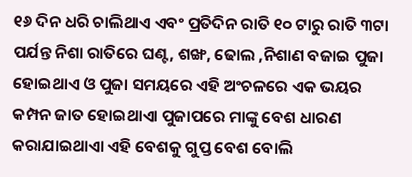୧୬ ଦିନ ଧରି ଚାଲିଥାଏ ଏବଂ ପ୍ରତିଦିନ ରାତି ୧୦ ଟାରୁ ରାତି ୩ଟା ପର୍ଯନ୍ତ ନିଶା ରାତିରେ ଘଣ୍ଟ, ଶଙ୍ଖ, ଢୋଲ ,ନିଶାଣ ବଜାଇ ପୁଜା ହୋଇଥାଏ ଓ ପୁଜା ସମୟରେ ଏହି ଅଂଚଳରେ ଏକ ଭୟର କମ୍ପନ ଜାତ ହୋଇଥାଏା ପୁଜାପରେ ମାଙ୍କୁ ବେଶ ଧାରଣ କରାଯାଇଥାଏା ଏହି ବେଶକୁ ଗୁପ୍ତ ବେଶ ବୋଲି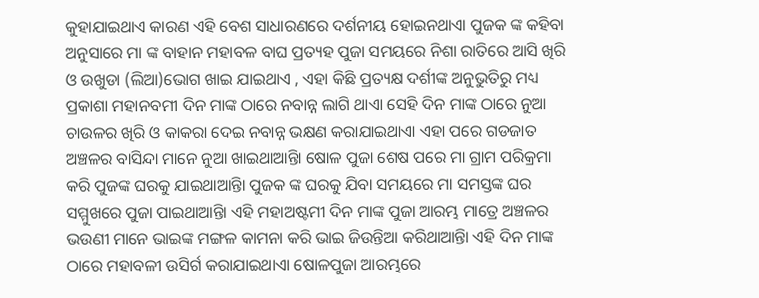କୁହାଯାଇଥାଏ କାରଣ ଏହି ବେଶ ସାଧାରଣରେ ଦର୍ଶନୀୟ ହୋଇନଥାଏା ପୁଜକ ଙ୍କ କହିବା ଅନୁସାରେ ମା ଙ୍କ ବାହାନ ମହାବଳ ବାଘ ପ୍ରତ୍ୟହ ପୁଜା ସମୟରେ ନିଶା ରାତିରେ ଆସି ଖିରି ଓ ଉଖୁଡା (ଲିଆ)ଭୋଗ ଖାଇ ଯାଇଥାଏ , ଏହା କିଛି ପ୍ରତ୍ୟକ୍ଷ ଦର୍ଶୀଙ୍କ ଅନୁଭୁତିରୁ ମଧ୍ୟ ପ୍ରକାଶା ମହାନବମୀ ଦିନ ମାଙ୍କ ଠାରେ ନବାନ୍ନ ଲାଗି ଥାଏା ସେହି ଦିନ ମାଙ୍କ ଠାରେ ନୁଆ ଚାଉଳର ଖିରି ଓ କାକରା ଦେଇ ନବାନ୍ନ ଭକ୍ଷଣ କରାଯାଇଥାଏା ଏହା ପରେ ଗଡଜାତ ଅଞ୍ଚଳର ବାସିନ୍ଦା ମାନେ ନୁଆ ଖାଇଥାଆନ୍ତିା ଷୋଳ ପୁଜା ଶେଷ ପରେ ମା ଗ୍ରାମ ପରିକ୍ରମା କରି ପୁଜଙ୍କ ଘରକୁ ଯାଇଥାଆନ୍ତିା ପୁଜକ ଙ୍କ ଘରକୁ ଯିବା ସମୟରେ ମା ସମସ୍ତଙ୍କ ଘର ସମ୍ମୁଖରେ ପୁଜା ପାଇଥାଆନ୍ତିା ଏହି ମହାଅଷ୍ଟମୀ ଦିନ ମାଙ୍କ ପୁଜା ଆରମ୍ଭ ମାତ୍ରେ ଅଞ୍ଚଳର ଭଉଣୀ ମାନେ ଭାଇଙ୍କ ମଙ୍ଗଳ କାମନା କରି ଭାଇ ଜିଉନ୍ତିଆ କରିଥାଆନ୍ତିା ଏହି ଦିନ ମାଙ୍କ ଠାରେ ମହାବଳୀ ଉସିର୍ଗ କରାଯାଇଥାଏା ଷୋଳପୁଜା ଆରମ୍ଭରେ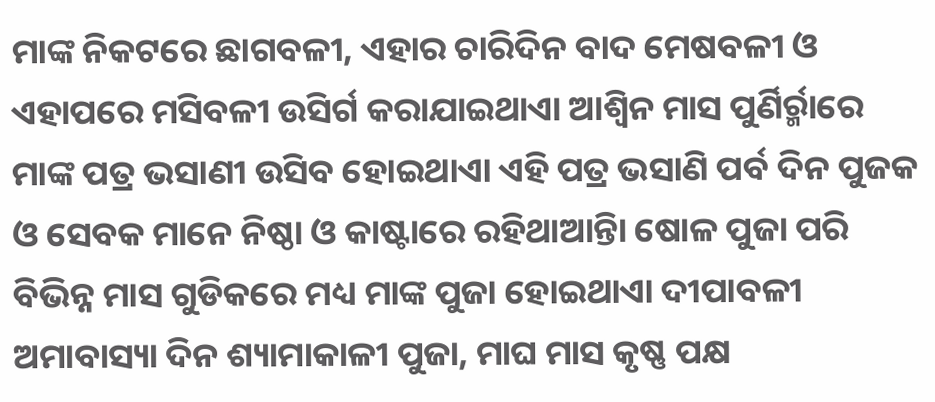ମାଙ୍କ ନିକଟରେ ଛାଗବଳୀ, ଏହାର ଚାରିଦିନ ବାଦ ମେଷବଳୀ ଓ ଏହାପରେ ମସିବଳୀ ଉସିର୍ଗ କରାଯାଇଥାଏା ଆଶ୍ୱିନ ମାସ ପୁର୍ଣିର୍ର୍ମାରେ ମାଙ୍କ ପତ୍ର ଭସାଣୀ ଉସିବ ହୋଇଥାଏା ଏହି ପତ୍ର ଭସାଣି ପର୍ବ ଦିନ ପୁଜକ ଓ ସେବକ ମାନେ ନିଷ୍ଠା ଓ କାଷ୍ଟାରେ ରହିଥାଆନ୍ତିା ଷୋଳ ପୁଜା ପରି ବିଭିନ୍ନ ମାସ ଗୁଡିକରେ ମଧ୍ୟ ମାଙ୍କ ପୁଜା ହୋଇଥାଏା ଦୀପାବଳୀ ଅମାବାସ୍ୟା ଦିନ ଶ୍ୟାମାକାଳୀ ପୁଜା, ମାଘ ମାସ କୃଷ୍ଣ ପକ୍ଷ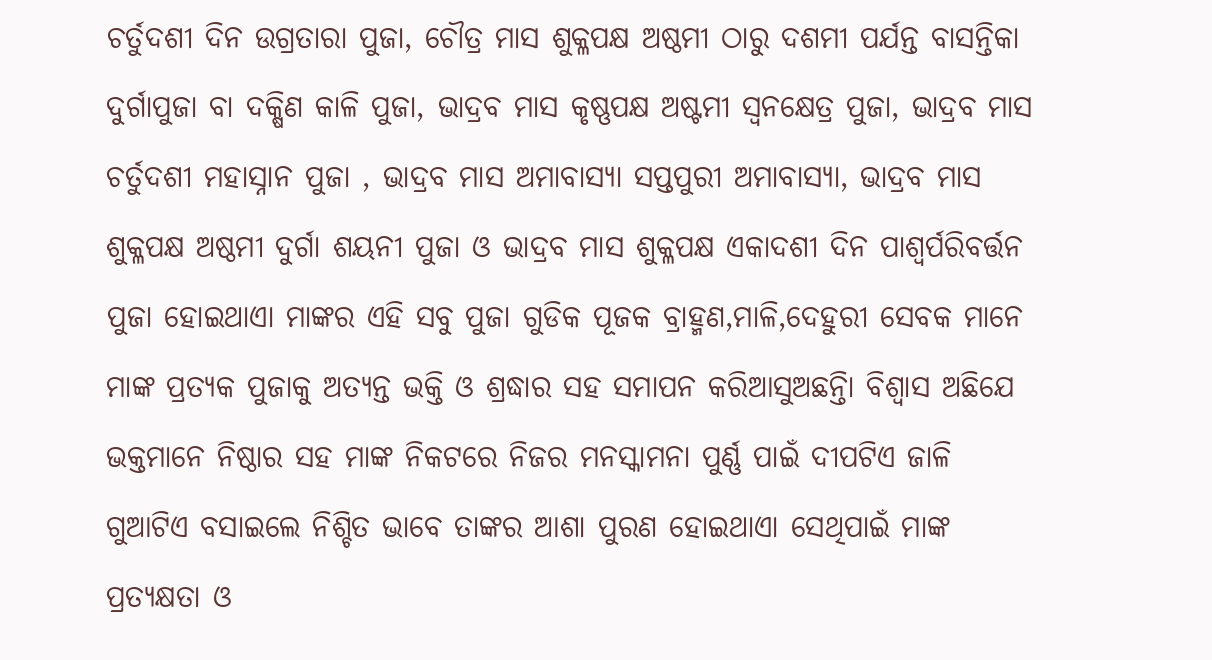ଚର୍ତୁଦଶୀ ଦିନ ଉଗ୍ରତାରା ପୁଜା, ଚୌତ୍ର ମାସ ଶୁକ୍ଳପକ୍ଷ ଅଷ୍ଠମୀ ଠାରୁ ଦଶମୀ ପର୍ଯନ୍ତ ବାସନ୍ତିକା ଦୁର୍ଗାପୁଜା ବା ଦକ୍ଷିଣ କାଳି ପୁଜା, ଭାଦ୍ରବ ମାସ କୃଷ୍ଣପକ୍ଷ ଅଷ୍ଟମୀ ସ୍ୱନକ୍ଷେତ୍ର ପୁଜା, ଭାଦ୍ରବ ମାସ ଚର୍ତୁଦଶୀ ମହାସ୍ନାନ ପୁଜା , ଭାଦ୍ରବ ମାସ ଅମାବାସ୍ୟା ସପ୍ତପୁରୀ ଅମାବାସ୍ୟା, ଭାଦ୍ରବ ମାସ ଶୁକ୍ଳପକ୍ଷ ଅଷ୍ଠମୀ ଦୁର୍ଗା ଶୟନୀ ପୁଜା ଓ ଭାଦ୍ରବ ମାସ ଶୁକ୍ଳପକ୍ଷ ଏକାଦଶୀ ଦିନ ପାଶ୍ୱର୍ପରିବର୍ତ୍ତନ ପୁଜା ହୋଇଥାଏା ମାଙ୍କର ଏହି ସବୁ ପୁଜା ଗୁଡିକ ପୂଜକ ବ୍ରାହ୍ମଣ,ମାଳି,ଦେହୁରୀ ସେବକ ମାନେ ମାଙ୍କ ପ୍ରତ୍ୟକ ପୁଜାକୁ ଅତ୍ୟନ୍ତ ଭକ୍ତି ଓ ଶ୍ରଦ୍ଧାର ସହ ସମାପନ କରିଆସୁଅଛନ୍ତିା ବିଶ୍ୱାସ ଅଛିଯେ ଭକ୍ତମାନେ ନିଷ୍ଠାର ସହ ମାଙ୍କ ନିକଟରେ ନିଜର ମନସ୍କାମନା ପୁର୍ଣ୍ଣ ପାଇଁ ଦୀପଟିଏ ଜାଳି ଗୁଆଟିଏ ବସାଇଲେ ନିଶ୍ଚିତ ଭାବେ ତାଙ୍କର ଆଶା ପୁରଣ ହୋଇଥାଏା ସେଥିପାଇଁ ମାଙ୍କ ପ୍ରତ୍ୟକ୍ଷତା ଓ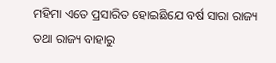ମହିମା ଏତେ ପ୍ରସାରିତ ହୋଇଛିଯେ ବର୍ଷ ସାରା ରାଜ୍ୟ ତଥା ରାଜ୍ୟ ବାହାରୁ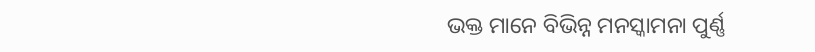ଭକ୍ତ ମାନେ ବିଭିନ୍ନ ମନସ୍କାମନା ପୁର୍ଣ୍ଣ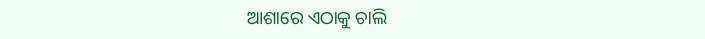ଆଶାରେ ଏଠାକୁ ଚାଲି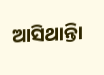ଆସିଥାନ୍ତିା